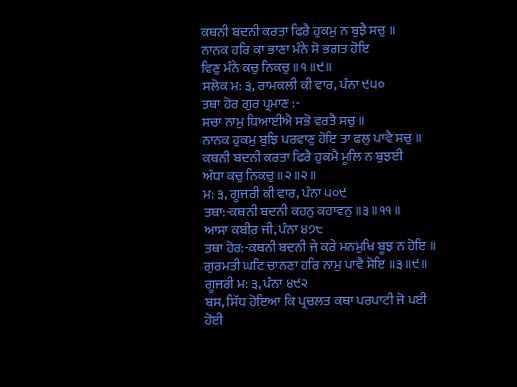ਕਥਨੀ ਬਦਨੀ ਕਰਤਾ ਫਿਰੈ ਹੁਕਮੁ ਨ ਬੁਝੈ ਸਚੁ ॥
ਨਾਨਕ ਹਰਿ ਕਾ ਭਾਣਾ ਮੰਨੇ ਸੋ ਭਗਤ ਹੋਇ
ਵਿਣੁ ਮੰਨੇ ਕਚੁ ਨਿਕਚੁ ॥੧॥੯॥
ਸਲੋਕ ਮ: ੩, ਰਾਮਕਲੀ ਕੀ ਵਾਰ, ਪੰਨਾ ੯੫੦
ਤਥਾ ਹੋਰ ਗੁਰ ਪ੍ਰਮਾਣ :-
ਸਚਾ ਨਾਮੁ ਧਿਆਈਐ ਸਭੋ ਵਰਤੈ ਸਚੁ ॥
ਨਾਨਕ ਹੁਕਮੁ ਬੁਝਿ ਪਰਵਾਣੁ ਹੋਇ ਤਾ ਫਲੁ ਪਾਵੈ ਸਚੁ ॥
ਕਥਨੀ ਬਦਨੀ ਕਰਤਾ ਫਿਰੈ ਹੁਕਮੈ ਮੂਲਿ ਨ ਬੁਝਈ
ਅੰਧਾ ਕਚੁ ਨਿਕਚੁ ॥੨॥੨॥
ਮ: ੩, ਗੂਜਰੀ ਕੀ ਵਾਰ, ਪੰਨਾ ੫੦੯
ਤਥਾ:-ਕਥਨੀ ਬਦਨੀ ਕਹਨੁ ਕਹਾਵਨੁ ॥੩॥੧੧॥
ਆਸਾ ਕਬੀਰ ਜੀ, ਪੰਨਾ ੪੭੮
ਤਥਾ ਹੋਰ:-ਕਥਨੀ ਬਦਨੀ ਜੇ ਕਰੇ ਮਨਮੁਖਿ ਬੂਝ ਨ ਹੋਇ ॥
ਗੁਰਮਤੀ ਘਟਿ ਚਾਨਣਾ ਹਰਿ ਨਾਮੁ ਪਾਵੈ ਸੋਇ ॥੩॥੯॥
ਗੂਜਰੀ ਮ: ੩, ਪੰਨਾ ੪੯੨
ਬਸ, ਸਿੱਧ ਹੋਇਆ ਕਿ ਪ੍ਰਚਲਤ ਕਥਾ ਪਰਪਾਟੀ ਜੋ ਪਈ ਹੋਈ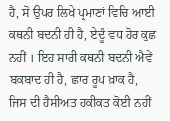ਹੈ, ਸੋ ਉਪਰ ਲਿਖੇ ਪ੍ਰਮਾਣਾਂ ਵਿਚਿ ਆਈ ਕਥਨੀ ਬਦਨੀ ਹੀ ਹੈ, ਏਦੂੰ ਵਧ ਹੋਰ ਕੁਛ ਨਹੀਂ । ਇਹ ਸਾਰੀ ਕਥਨੀ ਬਦਨੀ ਐਵੇਂ ਬਕਬਾਦ ਹੀ ਹੈ, ਛਾਰ ਰੂਪ ਖ਼ਾਕ ਹੈ, ਜਿਸ ਦੀ ਹੈਸੀਅਤ ਹਕੀਕਤ ਕੋਈ ਨਹੀਂ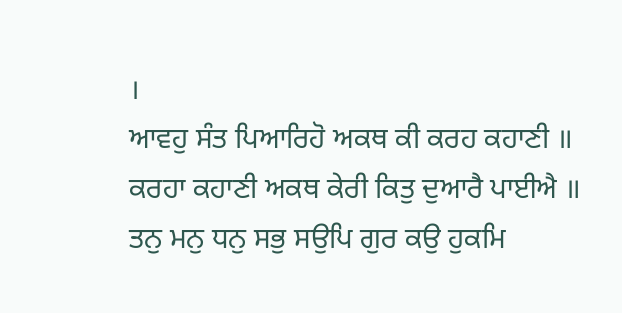।
ਆਵਹੁ ਸੰਤ ਪਿਆਰਿਹੋ ਅਕਥ ਕੀ ਕਰਹ ਕਹਾਣੀ ॥
ਕਰਹਾ ਕਹਾਣੀ ਅਕਥ ਕੇਰੀ ਕਿਤੁ ਦੁਆਰੈ ਪਾਈਐ ॥
ਤਨੁ ਮਨੁ ਧਨੁ ਸਭੁ ਸਉਪਿ ਗੁਰ ਕਉ ਹੁਕਮਿ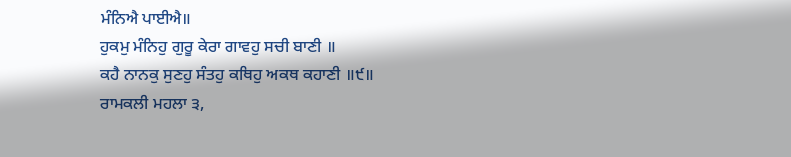ਮੰਨਿਐ ਪਾਈਐ॥
ਹੁਕਮੁ ਮੰਨਿਹੁ ਗੁਰੂ ਕੇਰਾ ਗਾਵਹੁ ਸਚੀ ਬਾਣੀ ॥
ਕਹੈ ਨਾਨਕੁ ਸੁਣਹੁ ਸੰਤਹੁ ਕਥਿਹੁ ਅਕਥ ਕਹਾਣੀ ॥੯॥
ਰਾਮਕਲੀ ਮਹਲਾ ੩,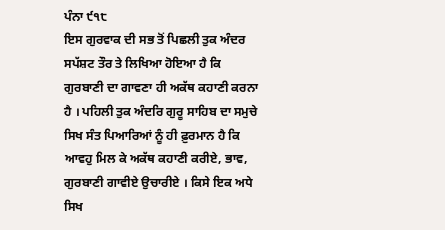ਪੰਨਾ ੯੧੮
ਇਸ ਗੁਰਵਾਕ ਦੀ ਸਭ ਤੋਂ ਪਿਛਲੀ ਤੁਕ ਅੰਦਰ ਸਪੱਸ਼ਟ ਤੌਰ ਤੇ ਲਿਖਿਆ ਹੋਇਆ ਹੈ ਕਿ ਗੁਰਬਾਣੀ ਦਾ ਗਾਵਣਾ ਹੀ ਅਕੱਥ ਕਹਾਣੀ ਕਰਨਾ ਹੈ । ਪਹਿਲੀ ਤੁਕ ਅੰਦਰਿ ਗੁਰੂ ਸਾਹਿਬ ਦਾ ਸਮੁਚੇ ਸਿਖ ਸੰਤ ਪਿਆਰਿਆਂ ਨੂੰ ਹੀ ਫ਼ੁਰਮਾਨ ਹੈ ਕਿ ਆਵਹੁ ਮਿਲ ਕੇ ਅਕੱਥ ਕਹਾਣੀ ਕਰੀਏ, ਭਾਵ, ਗੁਰਬਾਣੀ ਗਾਵੀਏ ਉਚਾਰੀਏ । ਕਿਸੇ ਇਕ ਅਧੇ ਸਿਖ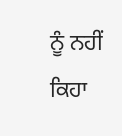ਨੂੰ ਨਹੀਂ ਕਿਹਾ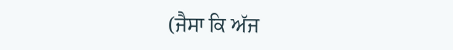(ਜੈਸਾ ਕਿ ਅੱਜ